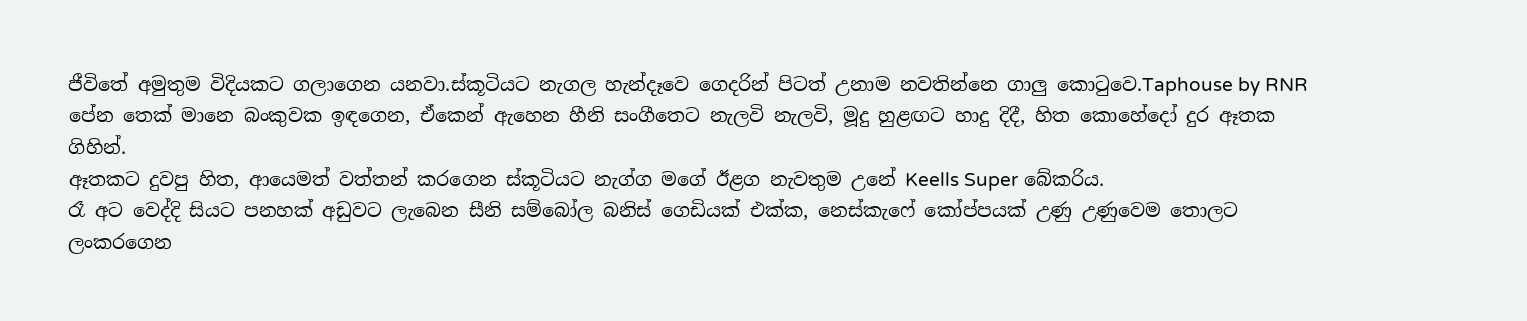ජීවිතේ අමුතුම විදියකට ගලාගෙන යනවා.ස්කූටියට නැගල හැන්දෑවෙ ගෙදරින් පිටත් උනාම නවතින්නෙ ගාලු කොටුවෙ.Taphouse by RNR පේන තෙක් මානෙ බංකුවක ඉඳගෙන, ඒකෙන් ඇහෙන හීනි සංගීතෙට නැලවි නැලවි, මූදු හුළඟට හාදු දිදී, හිත කොහේදෝ දුර ඈතක ගිහින්.
ඈතකට දුවපු හිත, ආයෙමත් වත්තන් කරගෙන ස්කූටියට නැග්ග මගේ ඊළග නැවතුම උනේ Keells Super බේකරිය.
රෑ අට වෙද්දි සියට පනහක් අඩුවට ලැබෙන සීනි සම්බෝල බනිස් ගෙඩියක් එක්ක, නෙස්කැෆේ කෝප්පයක් උණු උණුවෙම තොලට ලංකරගෙන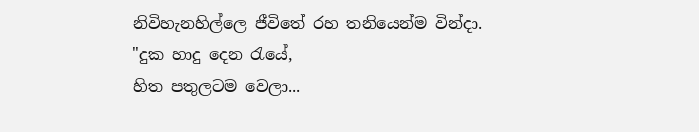නිවිහැනහිල්ලෙ ජීවිතේ රහ තනියෙන්ම වින්දා.
"දුක හාදු දෙන රැයේ,
හිත පතුලටම වෙලා...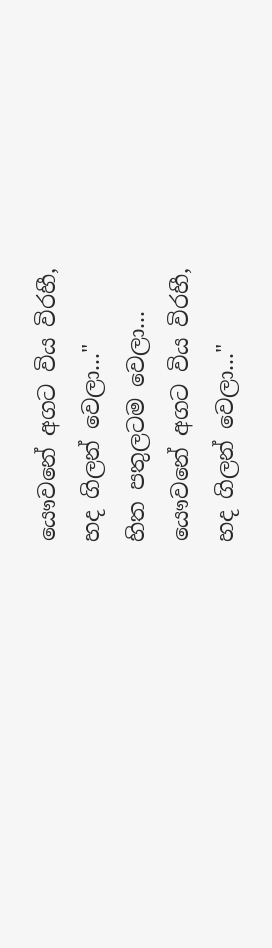යෞවනේ අගට විය විරහී,
හද ගිලන් වෙලා..."
හිත පතුලටම වෙලා...
යෞවනේ අගට විය විරහී,
හද ගිලන් වෙලා..."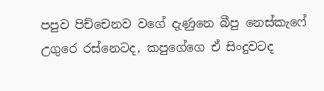පපුව පිච්චෙනව වගේ දැණුනෙ බීපු නෙස්කැෆේ උගුරෙ රස්නෙටද, කපුගේගෙ ඒ සිංදුවටද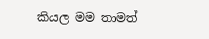කියල මම තාමත්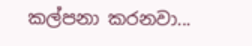කල්පනා කරනවා...